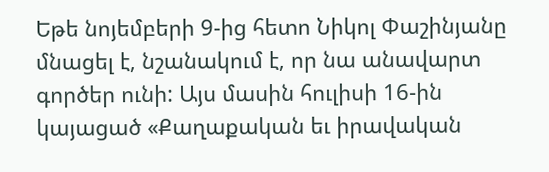Եթե նոյեմբերի 9-ից հետո Նիկոլ Փաշինյանը մնացել է, նշանակում է, որ նա անավարտ գործեր ունի: Այս մասին հուլիսի 16-ին կայացած «Քաղաքական եւ իրավական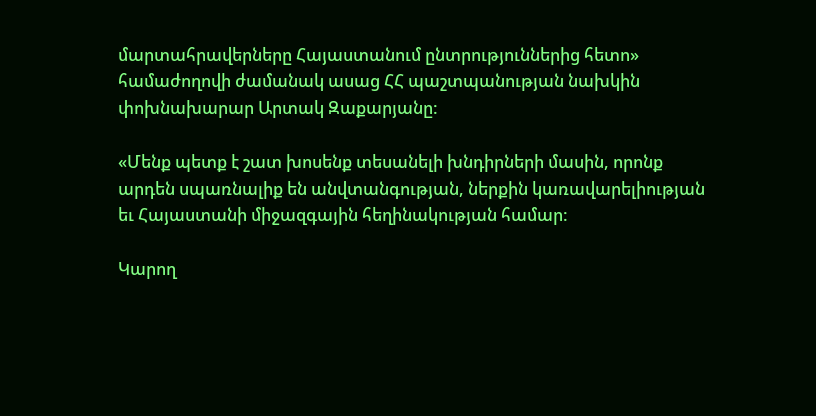մարտահրավերները Հայաստանում ընտրություններից հետո» համաժողովի ժամանակ ասաց ՀՀ պաշտպանության նախկին փոխնախարար Արտակ Զաքարյանը:

«Մենք պետք է շատ խոսենք տեսանելի խնդիրների մասին, որոնք արդեն սպառնալիք են անվտանգության, ներքին կառավարելիության եւ Հայաստանի միջազգային հեղինակության համար:

Կարող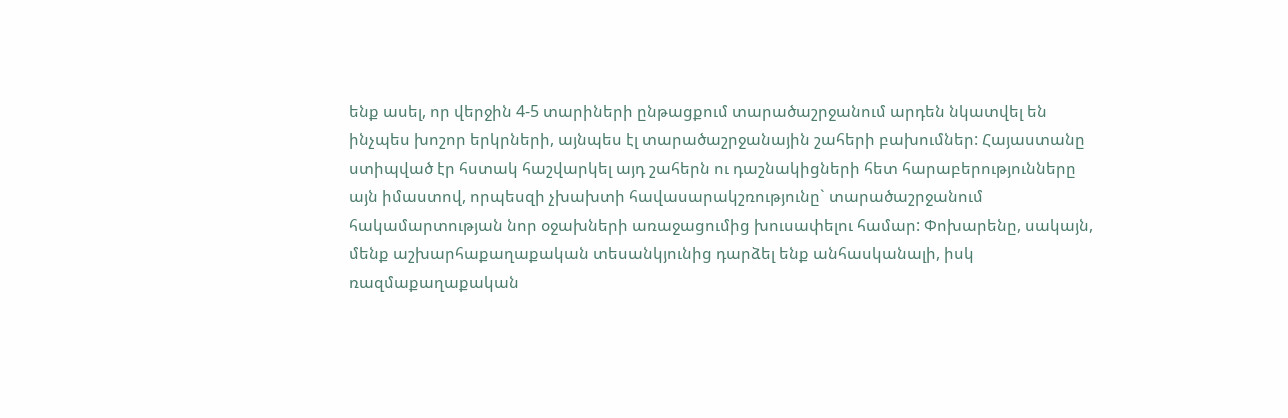ենք ասել, որ վերջին 4-5 տարիների ընթացքում տարածաշրջանում արդեն նկատվել են ինչպես խոշոր երկրների, այնպես էլ տարածաշրջանային շահերի բախումներ: Հայաստանը ստիպված էր հստակ հաշվարկել այդ շահերն ու դաշնակիցների հետ հարաբերությունները այն իմաստով, որպեսզի չխախտի հավասարակշռությունը` տարածաշրջանում հակամարտության նոր օջախների առաջացումից խուսափելու համար: Փոխարենը, սակայն, մենք աշխարհաքաղաքական տեսանկյունից դարձել ենք անհասկանալի, իսկ ռազմաքաղաքական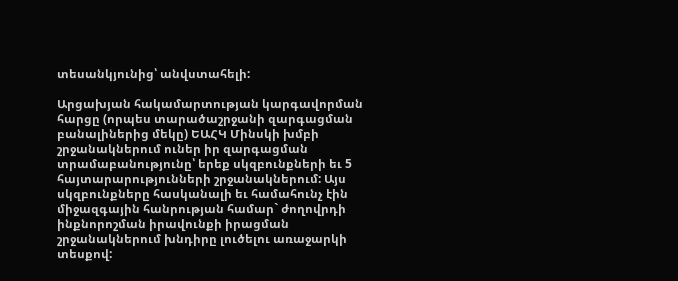տեսանկյունից՝ անվստահելի:

Արցախյան հակամարտության կարգավորման հարցը (որպես տարածաշրջանի զարգացման բանալիներից մեկը) ԵԱՀԿ Մինսկի խմբի շրջանակներում ուներ իր զարգացման տրամաբանությունը՝ երեք սկզբունքների եւ 5 հայտարարությունների շրջանակներում: Այս սկզբունքները հասկանալի եւ համահունչ էին միջազգային հանրության համար` ժողովրդի ինքնորոշման իրավունքի իրացման շրջանակներում խնդիրը լուծելու առաջարկի տեսքով: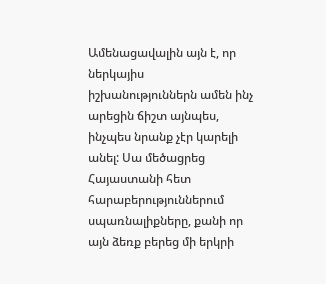Ամենացավալին այն է, որ ներկայիս իշխանություններն ամեն ինչ արեցին ճիշտ այնպես, ինչպես նրանք չէր կարելի անել: Սա մեծացրեց Հայաստանի հետ հարաբերություններում սպառնալիքները, քանի որ այն ձեռք բերեց մի երկրի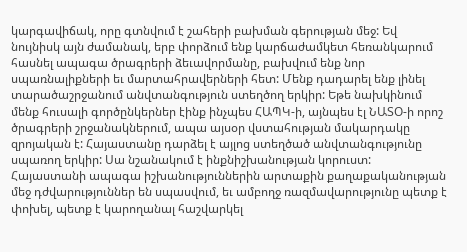կարգավիճակ, որը գտնվում է շահերի բախման գերության մեջ: Եվ նույնիսկ այն ժամանակ, երբ փորձում ենք կարճաժամկետ հեռանկարում հասնել ապագա ծրագրերի ձեւավորմանը, բախվում ենք նոր սպառնալիքների եւ մարտահրավերների հետ: Մենք դադարել ենք լինել տարածաշրջանում անվտանգություն ստեղծող երկիր: Եթե նախկինում մենք հուսալի գործընկերներ էինք ինչպես ՀԱՊԿ-ի, այնպես էլ ՆԱՏՕ-ի որոշ ծրագրերի շրջանակներում, ապա այսօր վստահության մակարդակը զրոյական է: Հայաստանը դարձել է այլոց ստեղծած անվտանգությունը սպառող երկիր: Սա նշանակում է ինքնիշխանության կորուստ: Հայաստանի ապագա իշխանություններին արտաքին քաղաքականության մեջ դժվարություններ են սպասվում, եւ ամբողջ ռազմավարությունը պետք է փոխել, պետք է կարողանալ հաշվարկել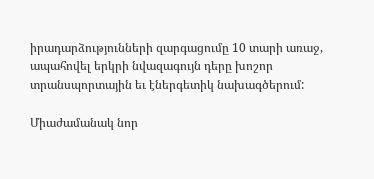իրադարձությունների զարգացումը 10 տարի առաջ, ապահովել երկրի նվազագույն դերը խոշոր տրանսպորտային եւ էներգետիկ նախագծերում:

Միաժամանակ նոր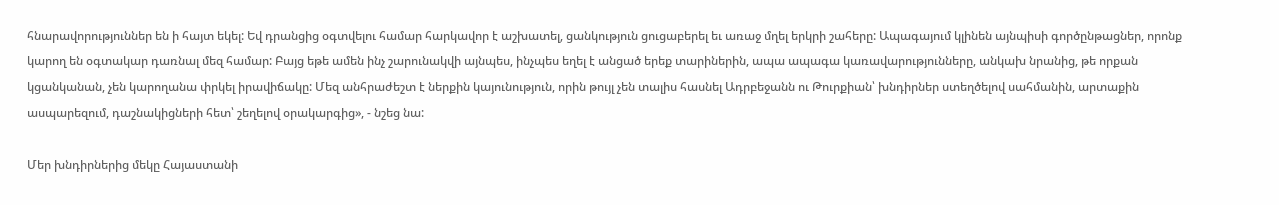հնարավորություններ են ի հայտ եկել: Եվ դրանցից օգտվելու համար հարկավոր է աշխատել, ցանկություն ցուցաբերել եւ առաջ մղել երկրի շահերը: Ապագայում կլինեն այնպիսի գործընթացներ, որոնք կարող են օգտակար դառնալ մեզ համար: Բայց եթե ամեն ինչ շարունակվի այնպես, ինչպես եղել է անցած երեք տարիներին, ապա ապագա կառավարությունները, անկախ նրանից, թե որքան կցանկանան, չեն կարողանա փրկել իրավիճակը: Մեզ անհրաժեշտ է ներքին կայունություն, որին թույլ չեն տալիս հասնել Ադրբեջանն ու Թուրքիան՝ խնդիրներ ստեղծելով սահմանին, արտաքին ասպարեզում, դաշնակիցների հետ՝ շեղելով օրակարգից», - նշեց նա:

Մեր խնդիրներից մեկը Հայաստանի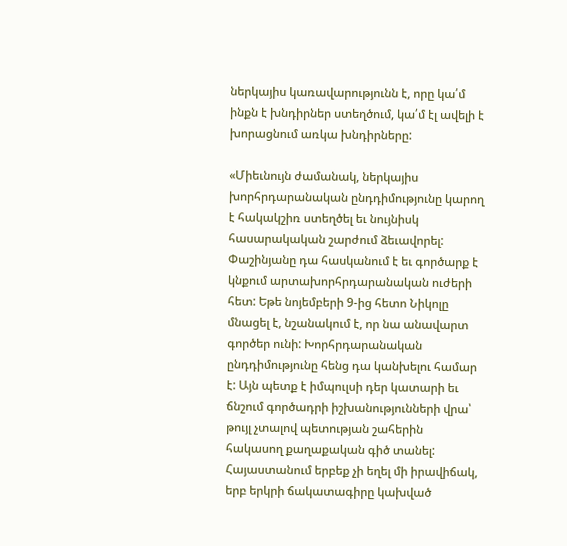ներկայիս կառավարությունն է, որը կա՛մ ինքն է խնդիրներ ստեղծում, կա՛մ էլ ավելի է խորացնում առկա խնդիրները:

«Միեւնույն ժամանակ, ներկայիս խորհրդարանական ընդդիմությունը կարող է հակակշիռ ստեղծել եւ նույնիսկ հասարակական շարժում ձեւավորել: Փաշինյանը դա հասկանում է եւ գործարք է կնքում արտախորհրդարանական ուժերի հետ: Եթե նոյեմբերի 9-ից հետո Նիկոլը մնացել է, նշանակում է, որ նա անավարտ գործեր ունի: Խորհրդարանական ընդդիմությունը հենց դա կանխելու համար է: Այն պետք է իմպուլսի դեր կատարի եւ ճնշում գործադրի իշխանությունների վրա՝ թույլ չտալով պետության շահերին հակասող քաղաքական գիծ տանել: Հայաստանում երբեք չի եղել մի իրավիճակ, երբ երկրի ճակատագիրը կախված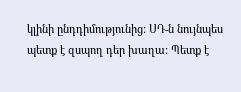կլինի ընդդիմությունից: ՍԴ-ն նույնպես պետք է զսպող դեր խաղա: Պետք է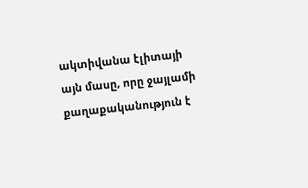ակտիվանա էլիտայի այն մասը, որը ջայլամի քաղաքականություն է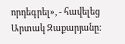որդեգրել», - հավելեց Արտակ Զաքարյանը: